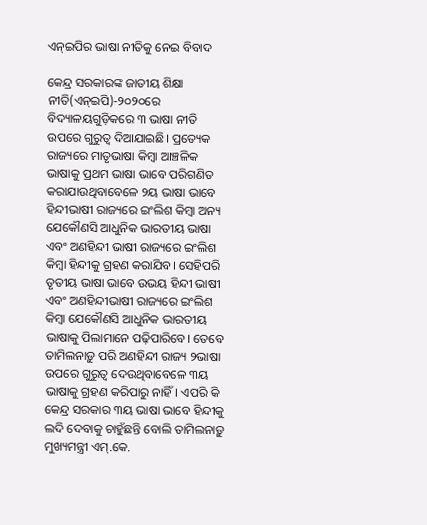ଏନ୍‌ଇପିର ଭାଷା ନୀତିକୁ ନେଇ ବିବାଦ

କେନ୍ଦ୍ର ସରକାରଙ୍କ ଜାତୀୟ ଶିକ୍ଷା ନୀତି(ଏନ୍‌ଇପି)-୨୦୨୦ରେ ବିଦ୍ୟାଳୟଗୁଡ଼ିକରେ ୩ ଭାଷା ନୀତି ଉପରେ ଗୁରୁତ୍ୱ ଦିଆଯାଇଛି। ପ୍ରତ୍ୟେକ ରାଜ୍ୟରେ ମାତୃଭାଷା କିମ୍ବା ଆଞ୍ଚଳିକ ଭାଷାକୁ ପ୍ରଥମ ଭାଷା ଭାବେ ପରିଗଣିତ କରାଯାଉଥିବାବେଳେ ୨ୟ ଭାଷା ଭାବେ ହିନ୍ଦୀଭାଷୀ ରାଜ୍ୟରେ ଇଂଲିଶ କିମ୍ବା ଅନ୍ୟ ଯେକୌଣସି ଆଧୁନିକ ଭାରତୀୟ ଭାଷା ଏବଂ ଅଣହିନ୍ଦୀ ଭାଷୀ ରାଜ୍ୟରେ ଇଂଲିଶ କିମ୍ବା ହିନ୍ଦୀକୁ ଗ୍ରହଣ କରାଯିବ। ସେହିପରି ତୃତୀୟ ଭାଷା ଭାବେ ଉଭୟ ହିନ୍ଦୀ ଭାଷୀ ଏବଂ ଅଣହିନ୍ଦୀଭାଷୀ ରାଜ୍ୟରେ ଇଂଲିଶ କିମ୍ବା ଯେକୌଣସି ଆଧୁନିକ ଭାରତୀୟ ଭାଷାକୁ ପିଲାମାନେ ପଢ଼ିପାରିବେ। ତେବେ ତାମିଲନାଡ଼ୁ ପରି ଅଣହିନ୍ଦୀ ରାଜ୍ୟ ୨ଭାଷା ଉପରେ ଗୁରୁତ୍ୱ ଦେଉଥିବାବେଳେ ୩ୟ ଭାଷାକୁ ଗ୍ରହଣ କରିପାରୁ ନାହିଁ। ଏପରି କି କେନ୍ଦ୍ର ସରକାର ୩ୟ ଭାଷା ଭାବେ ହିନ୍ଦୀକୁ ଲଦି ଦେବାକୁ ଚାହୁଁଛନ୍ତି ବୋଲି ତାମିଲନାଡ଼ୁ ମୁଖ୍ୟମନ୍ତ୍ରୀ ଏମ୍‌.କେ.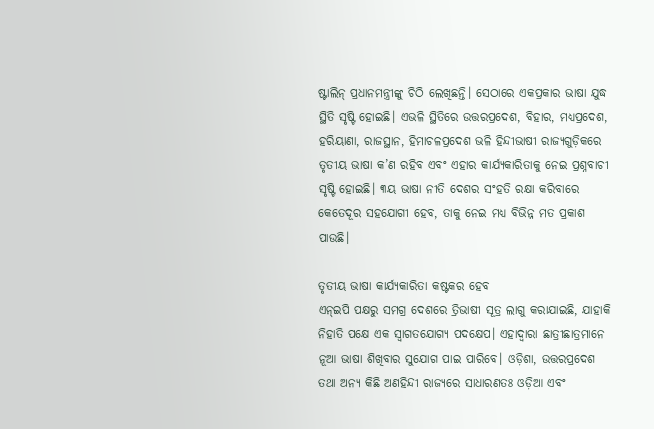ଷ୍ଟାଲିନ୍‌ ପ୍ରଧାନମନ୍ତ୍ରୀଙ୍କୁ ଚିଠି ଲେଖିଛନ୍ତି। ସେଠାରେ ଏକପ୍ରକାର ଭାଷା ଯୁଦ୍ଧ ସ୍ଥିତି ସୃଷ୍ଟି ହୋଇଛି। ଏଭଳି ସ୍ଥିତିରେ ଉତ୍ତରପ୍ରଦେଶ, ବିହାର, ମଧ୍ୟପ୍ରଦେଶ, ହରିୟାଣା, ରାଜସ୍ଥାନ, ହିମାଚଳପ୍ରଦେଶ ଭଳି ହିନ୍ଦୀଭାଷୀ ରାଜ୍ୟଗୁଡ଼ିକରେ ତୃତୀୟ ଭାଷା କ’ଣ ରହିବ ଏବଂ ଏହାର କାର୍ଯ୍ୟକାରିତାକୁ ନେଇ ପ୍ରଶ୍ନବାଚୀ ସୃଷ୍ଟି ହୋଇଛି। ୩ୟ ଭାଷା ନୀତି ଦେଶର ସଂହତି ରକ୍ଷା କରିବାରେ କେତେଦୂର ସହଯୋଗୀ ହେବ, ତାକୁ ନେଇ ମଧ୍ୟ ବିଭିନ୍ନ ମତ ପ୍ରକାଶ ପାଉଛି।

ତୃତୀୟ ଭାଷା କାର୍ଯ୍ୟକାରିତା କଷ୍ଟକର ହେବ
ଏନ୍‌ଇପି ପକ୍ଷରୁ ସମଗ୍ର ଦେଶରେ ତ୍ରିଭାଷୀ ସୂତ୍ର ଲାଗୁ କରାଯାଇଛି, ଯାହାକି ନିହାତି ପକ୍ଷେ ଏକ ସ୍ବାଗତଯୋଗ୍ୟ ପଦକ୍ଷେପ। ଏହାଦ୍ୱାରା ଛାତ୍ରୀଛାତ୍ରମାନେ ନୂଆ ଭାଷା ଶିଖିବାର ସୁଯୋଗ ପାଇ ପାରିବେ। ଓଡ଼ିଶା, ଉତ୍ତରପ୍ରଦେଶ ତଥା ଅନ୍ୟ କିଛି ଅଣହିନ୍ଦୀ ରାଜ୍ୟରେ ସାଧାରଣତଃ ଓଡ଼ିଆ ଏବଂ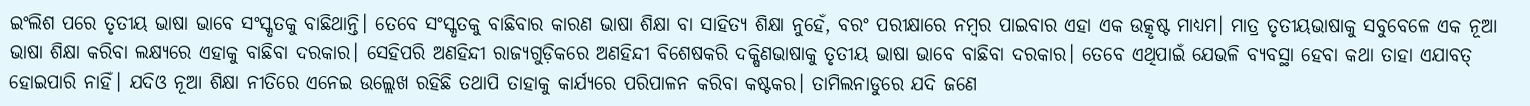ଇଂଲିଶ ପରେ ତୃତୀୟ ଭାଷା ଭାବେ ସଂସ୍କୃତକୁ ବାଛିଥାନ୍ତି। ତେବେ ସଂସ୍କୃତକୁ ବାଛିବାର କାରଣ ଭାଷା ଶିକ୍ଷା ବା ସାହିତ୍ୟ ଶିକ୍ଷା ନୁହେଁ, ବରଂ ପରୀକ୍ଷାରେ ନମ୍ବର ପାଇବାର ଏହା ଏକ ଉତ୍କୃଷ୍ଟ ମାଧ୍ୟମ। ମାତ୍ର ତୃତୀୟଭାଷାକୁ ସବୁବେଳେ ଏକ ନୂଆ ଭାଷା ଶିକ୍ଷା କରିବା ଲକ୍ଷ୍ୟରେ ଏହାକୁ ବାଛିବା ଦରକାର। ସେହିପରି ଅଣହିନ୍ଦୀ ରାଜ୍ୟଗୁଡ଼ିକରେ ଅଣହିନ୍ଦୀ ବିଶେଷକରି ଦକ୍ଷିଣଭାଷାକୁ ତୃତୀୟ ଭାଷା ଭାବେ ବାଛିବା ଦରକାର। ତେବେ ଏଥିପାଇଁ ଯେଭଳି ବ୍ୟବସ୍ଥା ହେବା କଥା ତାହା ଏଯାବତ୍‌ ହୋଇପାରି ନାହିଁ। ଯଦିଓ ନୂଆ ଶିକ୍ଷା ନୀତିରେ ଏନେଇ ଉଲ୍ଲେଖ ରହିଛି ତଥାପି ତାହାକୁ କାର୍ଯ୍ୟରେ ପରିପାଳନ କରିବା କଷ୍ଟକର। ତାମିଲନାଡୁରେ ଯଦି ଜଣେ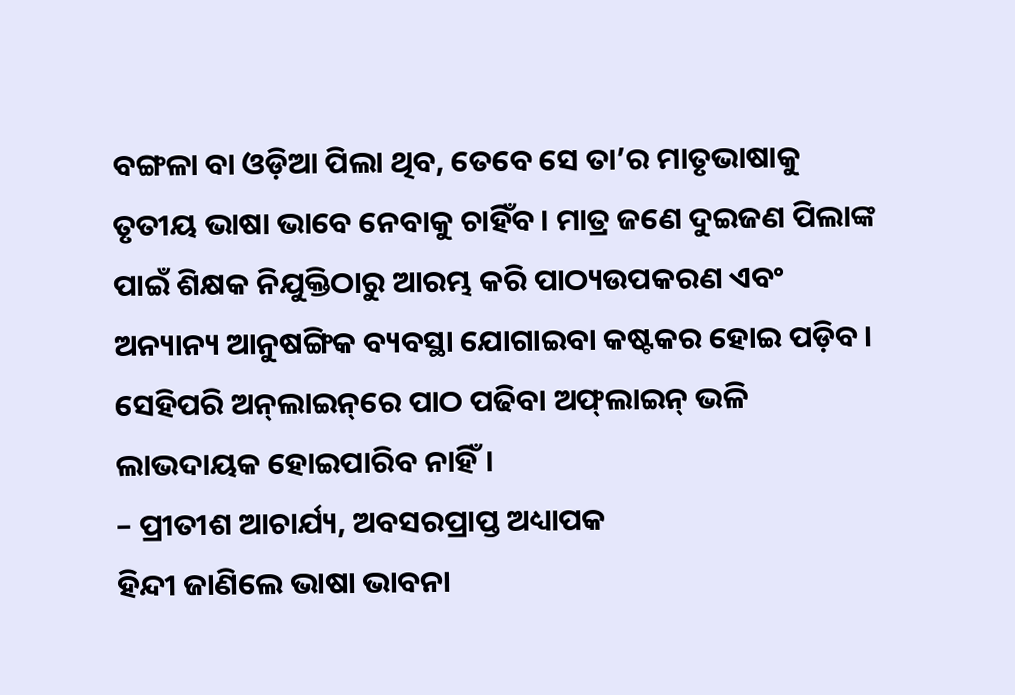ବଙ୍ଗଳା ବା ଓଡ଼ିଆ ପିଲା ଥିବ, ତେବେ ସେ ତା’ର ମାତୃଭାଷାକୁ ତୃତୀୟ ଭାଷା ଭାବେ ନେବାକୁ ଚାହିଁବ। ମାତ୍ର ଜଣେ ଦୁଇଜଣ ପିଲାଙ୍କ ପାଇଁ ଶିକ୍ଷକ ନିଯୁକ୍ତିଠାରୁ ଆରମ୍ଭ କରି ପାଠ୍ୟଉପକରଣ ଏବଂ ଅନ୍ୟାନ୍ୟ ଆନୁଷଙ୍ଗିକ ବ୍ୟବସ୍ଥା ଯୋଗାଇବା କଷ୍ଟକର ହୋଇ ପଡ଼ିବ। ସେହିପରି ଅନ୍‌ଲାଇନ୍‌ରେ ପାଠ ପଢିବା ଅଫ୍‌ଲାଇନ୍‌ ଭଳି ଲାଭଦାୟକ ହୋଇପାରିବ ନାହିଁ।
– ପ୍ରୀତୀଶ ଆଚାର୍ଯ୍ୟ, ଅବସରପ୍ରାପ୍ତ ଅଧ୍ୟାପକ
ହିନ୍ଦୀ ଜାଣିଲେ ଭାଷା ଭାବନା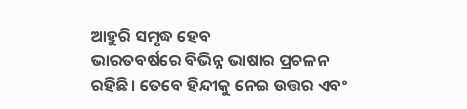ଆହୁରି ସମୃଦ୍ଧ ହେବ
ଭାରତବର୍ଷରେ ବିଭିନ୍ନ ଭାଷାର ପ୍ରଚଳନ ରହିଛି। ତେବେ ହିନ୍ଦୀକୁ ନେଇ ଉତ୍ତର ଏବଂ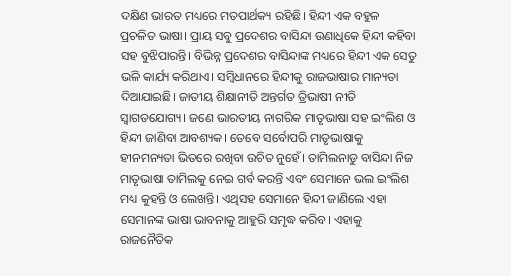ଦକ୍ଷିଣ ଭାରତ ମଧ୍ୟରେ ମତପାର୍ଥକ୍ୟ ରହିଛି। ହିନ୍ଦୀ ଏକ ବହୁଳ ପ୍ରଚଳିତ ଭାଷା। ପ୍ରାୟ ସବୁ ପ୍ରଦେଶର ବାସିନ୍ଦା ଉଣାଧିକେ ହିନ୍ଦୀ କହିବା ସହ ବୁଝିପାରନ୍ତି। ବିଭିନ୍ନ ପ୍ରଦେଶର ବାସିନ୍ଦାଙ୍କ ମଧ୍ୟରେ ହିନ୍ଦୀ ଏକ ସେତୁ ଭଳି କାର୍ଯ୍ୟ କରିଥାଏ। ସମ୍ବିଧାନରେ ହିନ୍ଦୀକୁ ରାଜଭାଷାର ମାନ୍ୟତା ଦିଆଯାଇଛି। ଜାତୀୟ ଶିକ୍ଷାନୀତି ଅନ୍ତର୍ଗତ ତ୍ରିଭାଷୀ ନୀତି ସ୍ବାଗତଯୋଗ୍ୟ। ଜଣେ ଭାରତୀୟ ନାଗରିକ ମାତୃଭାଷା ସହ ଇଂଲିଶ ଓ ହିନ୍ଦୀ ଜାଣିବା ଆବଶ୍ୟକ। ତେବେ ସର୍ବୋପରି ମାତୃଭାଷାକୁ ହୀନମନ୍ୟତା ଭିତରେ ରଖିବା ଉଚିତ ନୁହେଁ। ତାମିଲନାଡୁ ବାସିନ୍ଦା ନିଜ ମାତୃଭାଷା ତାମିଲକୁ ନେଇ ଗର୍ବ କରନ୍ତି ଏବଂ ସେମାନେ ଭଲ ଇଂଲିଶ ମଧ୍ୟ କୁହନ୍ତି ଓ ଲେଖନ୍ତି। ଏଥିସହ ସେମାନେ ହିନ୍ଦୀ ଜାଣିଲେ ଏହା ସେମାନଙ୍କ ଭାଷା ଭାବନାକୁ ଆହୁରି ସମୃଦ୍ଧ କରିବ। ଏହାକୁ ରାଜନୈତିକ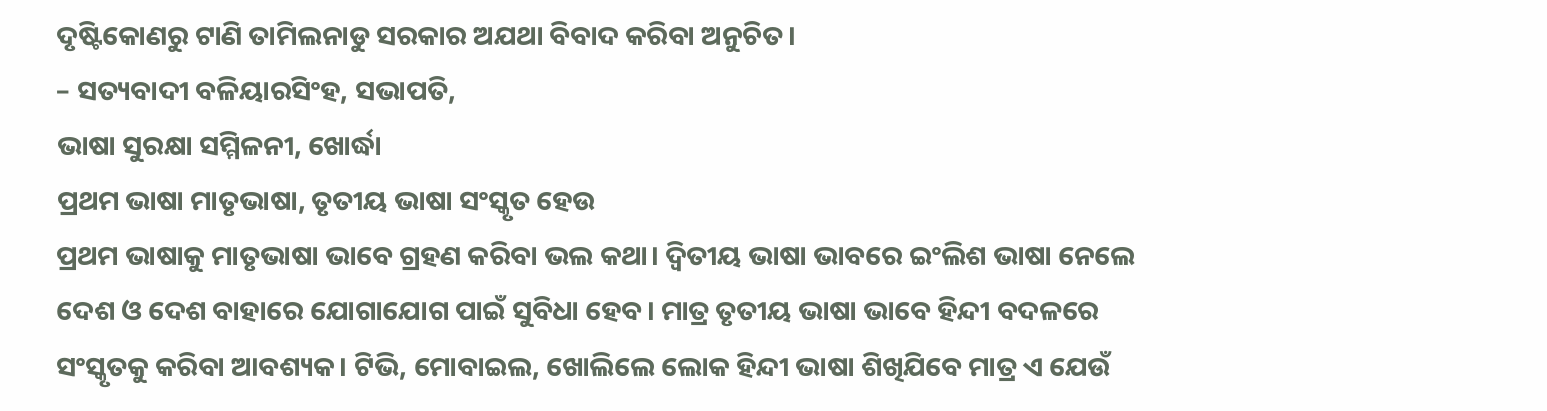ଦୃଷ୍ଟିକୋଣରୁ ଟାଣି ତାମିଲନାଡୁ ସରକାର ଅଯଥା ବିବାଦ କରିବା ଅନୁଚିତ।
– ସତ୍ୟବାଦୀ ବଳିୟାରସିଂହ, ସଭାପତି,
ଭାଷା ସୁରକ୍ଷା ସମ୍ମିଳନୀ, ଖୋର୍ଦ୍ଧା
ପ୍ରଥମ ଭାଷା ମାତୃଭାଷା, ତୃତୀୟ ଭାଷା ସଂସ୍କୃତ ହେଉ
ପ୍ରଥମ ଭାଷାକୁ ମାତୃଭାଷା ଭାବେ ଗ୍ରହଣ କରିବା ଭଲ କଥା। ଦ୍ୱିତୀୟ ଭାଷା ଭାବରେ ଇଂଲିଶ ଭାଷା ନେଲେ ଦେଶ ଓ ଦେଶ ବାହାରେ ଯୋଗାଯୋଗ ପାଇଁ ସୁବିଧା ହେବ। ମାତ୍ର ତୃତୀୟ ଭାଷା ଭାବେ ହିନ୍ଦୀ ବଦଳରେ ସଂସ୍କୃତକୁ କରିବା ଆବଶ୍ୟକ। ଟିଭି, ମୋବାଇଲ, ଖୋଲିଲେ ଲୋକ ହିନ୍ଦୀ ଭାଷା ଶିଖିଯିବେ ମାତ୍ର ଏ ଯେଉଁ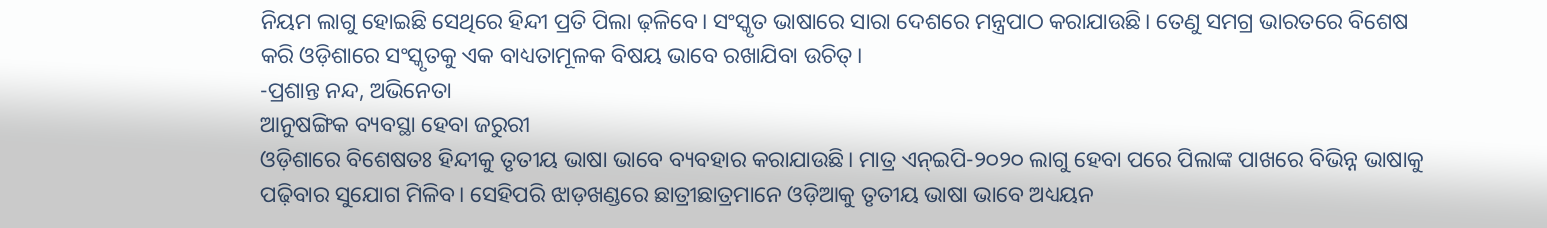ନିୟମ ଲାଗୁ ହୋଇଛି ସେଥିରେ ହିନ୍ଦୀ ପ୍ରତି ପିଲା ଢ଼ଳିବେ। ସଂସ୍କୃତ ଭାଷାରେ ସାରା ଦେଶରେ ମନ୍ତ୍ରପାଠ କରାଯାଉଛି। ତେଣୁ ସମଗ୍ର ଭାରତରେ ବିଶେଷ କରି ଓଡ଼ିଶାରେ ସଂସ୍କୃତକୁ ଏକ ବାଧ୍ୟତାମୂଳକ ବିଷୟ ଭାବେ ରଖାଯିବା ଉଚିତ୍‌।
-ପ୍ରଶାନ୍ତ ନନ୍ଦ, ଅଭିନେତା
ଆନୁଷଙ୍ଗିକ ବ୍ୟବସ୍ଥା ହେବା ଜରୁରୀ
ଓଡ଼ିଶାରେ ବିଶେଷତଃ ହିନ୍ଦୀକୁ ତୃତୀୟ ଭାଷା ଭାବେ ବ୍ୟବହାର କରାଯାଉଛି। ମାତ୍ର ଏନ୍‌ଇପି-୨୦୨୦ ଲାଗୁ ହେବା ପରେ ପିଲାଙ୍କ ପାଖରେ ବିଭିନ୍ନ ଭାଷାକୁ ପଢ଼ିବାର ସୁଯୋଗ ମିଳିବ। ସେହିପରି ଝାଡ଼ଖଣ୍ଡରେ ଛାତ୍ରୀଛାତ୍ରମାନେ ଓଡ଼ିଆକୁ ତୃତୀୟ ଭାଷା ଭାବେ ଅଧ୍ୟୟନ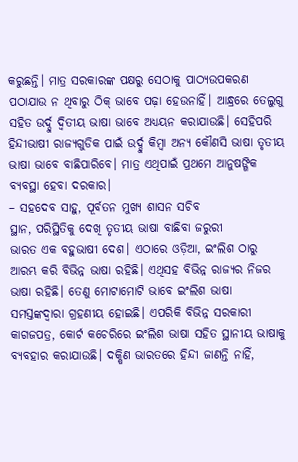କରୁଛନ୍ତି। ମାତ୍ର ସରକାରଙ୍କ ପକ୍ଷରୁ ସେଠାକୁ ପାଠ୍ୟଉପକରଣ ପଠାଯାଉ ନ ଥିବାରୁ ଠିକ୍‌ ଭାବେ ପଢ଼ା ହେଉନାହିଁ। ଆନ୍ଧ୍ରରେ ତେଲୁଗୁ ସହିତ ଉର୍ଦ୍ଦୁ ଦ୍ୱିତୀୟ ଭାଷା ଭାବେ ଅଧ୍ୟୟନ କରାଯାଉଛି। ସେହିପରି ହିନ୍ଦୀଭାଷୀ ରାଜ୍ୟଗୁଡିକ ପାଇଁ ଉର୍ଦ୍ଦୁ କିମ୍ବା ଅନ୍ୟ କୌଣସି ଭାଷା ତୃତୀୟ ଭାଷା ଭାବେ ବାଛିପାରିବେ। ମାତ୍ର ଏଥିପାଇଁ ପ୍ରଥମେ ଆନୁଷଙ୍ଗିକ ବ୍ୟବସ୍ଥା ହେବା ଦରକାର।
– ସହଦେବ ସାହୁ, ପୂର୍ବତନ ମୁଖ୍ୟ ଶାସନ ସଚିବ
ସ୍ଥାନ, ପରିସ୍ଥିତିକୁ ଦେଖି ତୃତୀୟ ଭାଷା ବାଛିବା ଜରୁରୀ
ଭାରତ ଏକ ବହୁଭାଷୀ ଦେଶ। ଏଠାରେ ଓଡ଼ିଆ, ଇଂଲିଶ ଠାରୁ ଆରମ୍ଭ କରି ବିଭିନ୍ନ ଭାଷା ରହିଛି। ଏଥିସହ ବିଭିନ୍ନ ରାଜ୍ୟର ନିଜର ଭାଷା ରହିଛି। ତେଣୁ ମୋଟାମୋଟି ଭାବେ ଇଂଲିଶ ଭାଷା ସମସ୍ତଙ୍କଦ୍ୱାରା ଗ୍ରହଣୀୟ ହୋଇଛି। ଏପରିକି ବିଭିନ୍ନ ସରକାରୀ କାଗଜପତ୍ର, କୋର୍ଟ କଚେରିରେ ଇଂଲିଶ ଭାଷା ସହିତ ସ୍ଥାନୀୟ ଭାଷାକୁ ବ୍ୟବହାର କରାଯାଉଛି। ଦକ୍ଷିଣ ଭାରତରେ ହିନ୍ଦୀ ଜାଣନ୍ତି ନାହିଁ,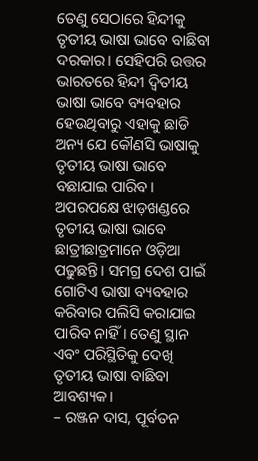ତେଣୁ ସେଠାରେ ହିନ୍ଦୀକୁ ତୃତୀୟ ଭାଷା ଭାବେ ବାଛିବା ଦରକାର। ସେହିପରି ଉତ୍ତର ଭାରତରେ ହିନ୍ଦୀ ଦ୍ୱିତୀୟ ଭାଷା ଭାବେ ବ୍ୟବହାର ହେଉଥିବାରୁ ଏହାକୁ ଛାଡି ଅନ୍ୟ ଯେ କୌଣସି ଭାଷାକୁ ତୃତୀୟ ଭାଷା ଭାବେ ବଛାଯାଇ ପାରିବ। ଅପରପକ୍ଷେ ଝାଡ଼ଖଣ୍ଡରେ ତୃତୀୟ ଭାଷା ଭାବେ ଛାତ୍ରୀଛାତ୍ରମାନେ ଓଡ଼ିଆ ପଢୁଛନ୍ତି। ସମଗ୍ର ଦେଶ ପାଇଁ ଗୋଟିଏ ଭାଷା ବ୍ୟବହାର କରିବାର ପଲିସି କରାଯାଇ ପାରିବ ନାହିଁ। ତେଣୁ ସ୍ଥାନ ଏବଂ ପରିସ୍ଥିତିକୁ ଦେଖି ତୃତୀୟ ଭାଷା ବାଛିବା ଆବଶ୍ୟକ।
– ରଞ୍ଜନ ଦାସ, ପୂର୍ବତନ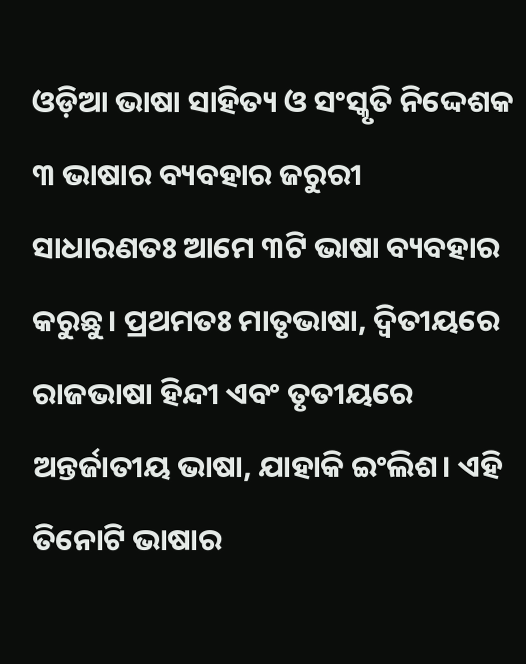ଓଡ଼ିଆ ଭାଷା ସାହିତ୍ୟ ଓ ସଂସ୍କୃତି ନିଦ୍ଦେଶକ
୩ ଭାଷାର ବ୍ୟବହାର ଜରୁରୀ
ସାଧାରଣତଃ ଆମେ ୩ଟି ଭାଷା ବ୍ୟବହାର କରୁଛୁ। ପ୍ରଥମତଃ ମାତୃଭାଷା, ଦ୍ୱିତୀୟରେ ରାଜଭାଷା ହିନ୍ଦୀ ଏବଂ ତୃତୀୟରେ ଅନ୍ତର୍ଜାତୀୟ ଭାଷା, ଯାହାକି ଇଂଲିଶ। ଏହି ତିନୋଟି ଭାଷାର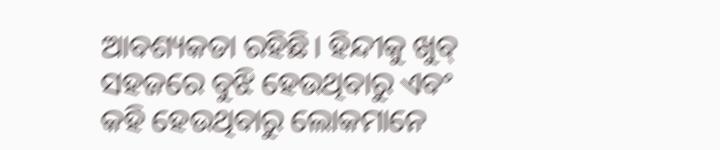ଆବଶ୍ୟକତା ରହିଛି। ହିନ୍ଦୀକୁ ଖୁବ୍‌ ସହଜରେ ବୁଝି ହେଉଥିବାରୁ ଏବଂ କହି ହେଉଥିବାରୁ ଲୋକମାନେ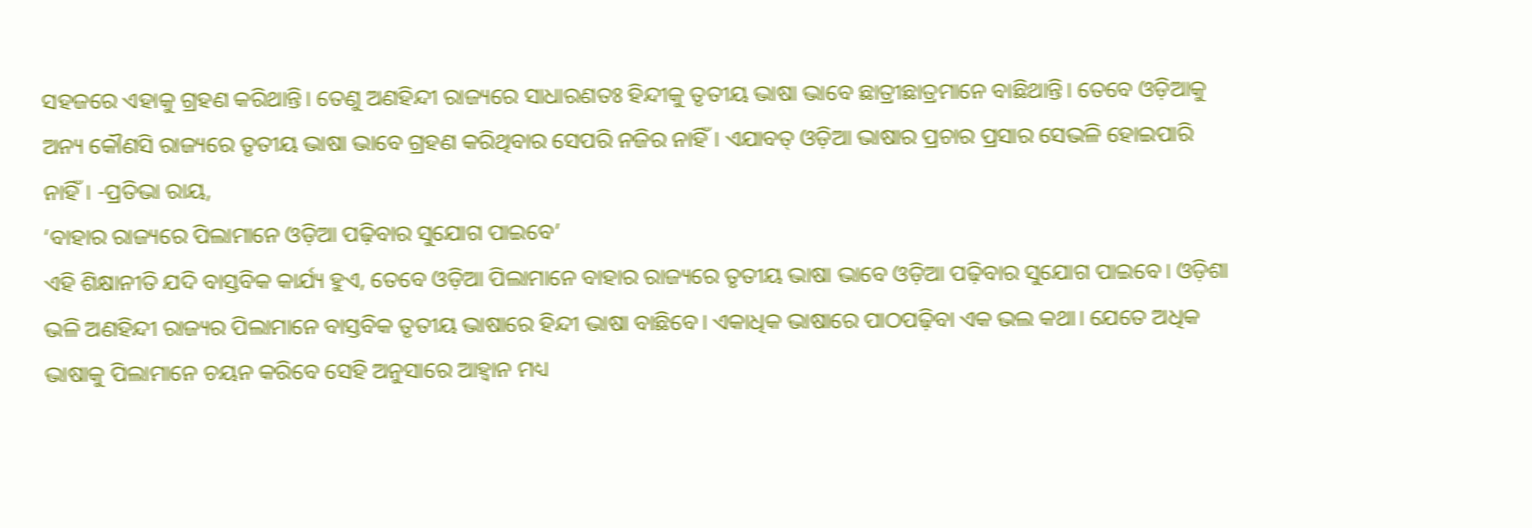ସହଜରେ ଏହାକୁ ଗ୍ରହଣ କରିଥାନ୍ତି। ତେଣୁ ଅଣହିନ୍ଦୀ ରାଜ୍ୟରେ ସାଧାରଣତଃ ହିନ୍ଦୀକୁ ତୃତୀୟ ଭାଷା ଭାବେ ଛାତ୍ରୀଛାତ୍ରମାନେ ବାଛିଥାନ୍ତି। ତେବେ ଓଡ଼ିଆକୁ ଅନ୍ୟ କୌଣସି ରାଜ୍ୟରେ ତୃତୀୟ ଭାଷା ଭାବେ ଗ୍ରହଣ କରିଥିବାର ସେପରି ନଜିର ନାହିଁ। ଏଯାବତ୍‌ ଓଡ଼ିଆ ଭାଷାର ପ୍ରଚାର ପ୍ରସାର ସେଭଳି ହୋଇପାରି ନାହିଁ। -ପ୍ରତିଭା ରାୟ,
‘ବାହାର ରାଜ୍ୟରେ ପିଲାମାନେ ଓଡ଼ିଆ ପଢ଼ିବାର ସୁଯୋଗ ପାଇବେ’
ଏହି ଶିକ୍ଷାନୀତି ଯଦି ବାସ୍ତବିକ କାର୍ଯ୍ୟ ହୁଏ, ତେବେ ଓଡ଼ିଆ ପିଲାମାନେ ବାହାର ରାଜ୍ୟରେ ତୃତୀୟ ଭାଷା ଭାବେ ଓଡ଼ିଆ ପଢ଼ିବାର ସୁଯୋଗ ପାଇବେ। ଓଡ଼ିଶା ଭଳି ଅଣହିନ୍ଦୀ ରାଜ୍ୟର ପିଲାମାନେ ବାସ୍ତବିକ ତୃତୀୟ ଭାଷାରେ ହିନ୍ଦୀ ଭାଷା ବାଛିବେ। ଏକାଧିକ ଭାଷାରେ ପାଠପଢ଼ିବା ଏକ ଭଲ କଥା। ଯେତେ ଅଧିକ ଭାଷାକୁ ପିଲାମାନେ ଚୟନ କରିବେ ସେହି ଅନୁସାରେ ଆହ୍ବାନ ମଧ୍ୟ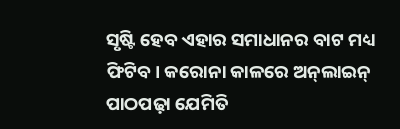ସୃଷ୍ଟି ହେବ ଏହାର ସମାଧାନର ବାଟ ମଧ୍ୟ ଫିଟିବ। କରୋନା କାଳରେ ଅନ୍‌ଲାଇନ୍‌ ପାଠପଢ଼ା ଯେମିତି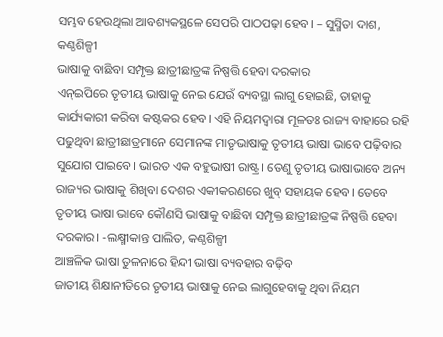ସମ୍ଭବ ହେଉଥିଲା ଆବଶ୍ୟକସ୍ଥଳେ ସେପରି ପାଠପଢ଼ା ହେବ। – ସୁସ୍ମିତା ଦାଶ, କଣ୍ଠଶିଳ୍ପୀ
ଭାଷାକୁ ବାଛିବା ସମ୍ପୃକ୍ତ ଛାତ୍ରୀଛାତ୍ରଙ୍କ ନିଷ୍ପତ୍ତି ହେବା ଦରକାର
ଏନ୍‌ଇପିରେ ତୃତୀୟ ଭାଷାକୁ ନେଇ ଯେଉଁ ବ୍ୟବସ୍ଥା ଲାଗୁ ହୋଇଛି, ତାହାକୁ କାର୍ଯ୍ୟକାରୀ କରିବା କଷ୍ଟକର ହେବ। ଏହି ନିୟମଦ୍ୱାରା ମୂଳତଃ ରାଜ୍ୟ ବାହାରେ ରହି ପଢୁଥିବା ଛାତ୍ରୀଛାତ୍ରମାନେ ସେମାନଙ୍କ ମାତୃଭାଷାକୁ ତୃତୀୟ ଭାଷା ଭାବେ ପଢ଼ିବାର ସୁଯୋଗ ପାଇବେ। ଭାରତ ଏକ ବହୁଭାଷୀ ରାଷ୍ଟ୍ର। ତେଣୁ ତୃତୀୟ ଭାଷାଭାବେ ଅନ୍ୟ ରାଜ୍ୟର ଭାଷାକୁ ଶିଖିବା ଦେଶର ଏକୀକରଣରେ ଖୁବ୍‌ ସହାୟକ ହେବ। ତେବେ ତୃତୀୟ ଭାଷା ଭାବେ କୌଣସି ଭାଷାକୁ ବାଛିବା ସମ୍ପୃକ୍ତ ଛାତ୍ରୀଛାତ୍ରଙ୍କ ନିଷ୍ପତ୍ତି ହେବା ଦରକାର। -ଲକ୍ଷ୍ମୀକାନ୍ତ ପାଲିତ, କଣ୍ଠଶିଳ୍ପୀ
ଆଞ୍ଚଳିକ ଭାଷା ତୁଳନାରେ ହିନ୍ଦୀ ଭାଷା ବ୍ୟବହାର ବଢ଼ିବ
ଜାତୀୟ ଶିକ୍ଷାନୀତିରେ ତୃତୀୟ ଭାଷାକୁ ନେଇ ଲାଗୁହେବାକୁ ଥିବା ନିୟମ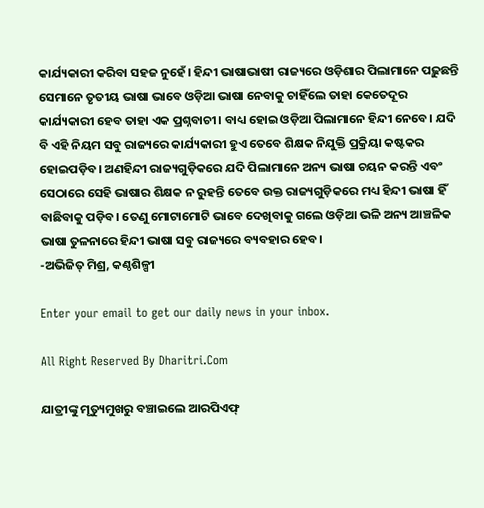କାର୍ଯ୍ୟକାରୀ କରିବା ସହଜ ନୁହେଁ। ହିନ୍ଦୀ ଭାଷାଭାଷୀ ରାଜ୍ୟରେ ଓଡ଼ିଶାର ପିଲାମାନେ ପଢ଼ୁଛନ୍ତି ସେମାନେ ତୃତୀୟ ଭାଷା ଭାବେ ଓଡ଼ିଆ ଭାଷା ନେବାକୁ ଚାହିଁଲେ ତାହା କେତେଦୂର କାର୍ଯ୍ୟକାରୀ ହେବ ତାହା ଏକ ପ୍ରଶ୍ନବାଚୀ। ବାଧ୍ୟ ହୋଇ ଓଡ଼ିଆ ପିଲାମାନେ ହିନ୍ଦୀ ନେବେ। ଯଦି ବି ଏହି ନିୟମ ସବୁ ରାଜ୍ୟରେ କାର୍ଯ୍ୟକାରୀ ହୁଏ ତେବେ ଶିକ୍ଷକ ନିଯୁକ୍ତି ପ୍ରକ୍ରିୟା କଷ୍ଟକର ହୋଇପଡ଼ିବ। ଅଣହିନ୍ଦୀ ରାଜ୍ୟଗୁଡ଼ିକରେ ଯଦି ପିଲାମାନେ ଅନ୍ୟ ଭାଷା ଚୟନ କରନ୍ତି ଏବଂ ସେଠାରେ ସେହି ଭାଷାର ଶିକ୍ଷକ ନ ରୁହନ୍ତି ତେବେ ଉକ୍ତ ରାଜ୍ୟଗୁଡ଼ିକରେ ମଧ୍ୟ ହିନ୍ଦୀ ଭାଷା ହିଁ ବାଛିବାକୁ ପଡ଼ିବ। ତେଣୁ ମୋଟାମୋଟି ଭାବେ ଦେଖିବାକୁ ଗଲେ ଓଡ଼ିଆ ଭଳି ଅନ୍ୟ ଆଞ୍ଚଳିକ ଭାଷା ତୁଳନାରେ ହିନ୍ଦୀ ଭାଷା ସବୁ ରାଜ୍ୟରେ ବ୍ୟବହାର ହେବ।
-ଅଭିଜିତ୍‌ ମିଶ୍ର, କଣ୍ଠଶିଳ୍ପୀ

Enter your email to get our daily news in your inbox.

All Right Reserved By Dharitri.Com

ଯାତ୍ରୀଙ୍କୁ ମୃତ୍ୟୁମୁଖରୁ ବଞ୍ଚାଇଲେ ଆରପିଏଫ୍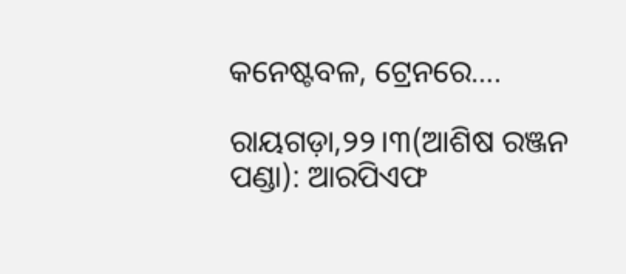କନେଷ୍ଟବଳ, ଟ୍ରେନରେ….

ରାୟଗଡ଼ା,୨୨।୩(ଆଶିଷ ରଞ୍ଜନ ପଣ୍ଡା): ଆରପିଏଫ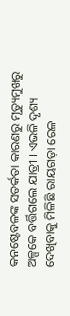କନଷ୍ଟେବଳଙ୍କ ସତର୍କତା କାରଣରୁ ମୃତ୍ୟୁମୁଖରୁ ଅଳ୍ପକେ ବର୍ତ୍ତିଗଲେ ଯାତ୍ରୀ । ଏଭଳି ଦୃଶ୍ୟ ଦେଖିବାକୁ ମିଳିଛି ରାୟଗଡ଼ା ରେଳ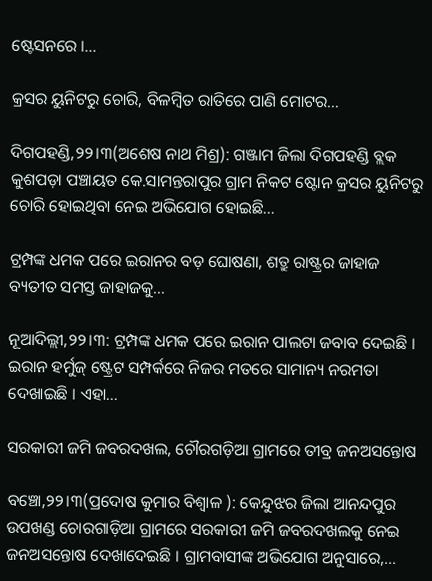ଷ୍ଟେସନରେ ।…

କ୍ରସର ୟୁନିଟରୁ ଚୋରି, ବିଳମ୍ବିତ ରାତିରେ ପାଣି ମୋଟର…

ଦିଗପହଣ୍ଡି,୨୨।୩(ଅଶେଷ ନାଥ ମିଶ୍ର): ଗଞ୍ଜାମ ଜିଲା ଦିଗପହଣ୍ଡି ବ୍ଲକ କୁଶପଡ଼ା ପଞ୍ଚାୟତ କେ.ସାମନ୍ତରାପୁର ଗ୍ରାମ ନିକଟ ଷ୍ଟୋନ କ୍ରସର ୟୁନିଟରୁ ଚୋରି ହୋଇଥିବା ନେଇ ଅଭିଯୋଗ ହୋଇଛି…

ଟ୍ରମ୍ପଙ୍କ ଧମକ ପରେ ଇରାନର ବଡ଼ ଘୋଷଣା, ଶତ୍ରୁ ରାଷ୍ଟ୍ରର ଜାହାଜ ବ୍ୟତୀତ ସମସ୍ତ ଜାହାଜକୁ…

ନୂଆଦିଲ୍ଲୀ,୨୨।୩: ଟ୍ରମ୍ପଙ୍କ ଧମକ ପରେ ଇରାନ ପାଲଟା ଜବାବ ଦେଇଛି । ଇରାନ ହର୍ମୁଜ୍ ଷ୍ଟ୍ରେଟ ସମ୍ପର୍କରେ ନିଜର ମତରେ ସାମାନ୍ୟ ନରମତା ଦେଖାଇଛି । ଏହା…

ସରକାରୀ ଜମି ଜବରଦଖଲ, ଚୌରଗଡ଼ିଆ ଗ୍ରାମରେ ତୀବ୍ର ଜନଅସନ୍ତୋଷ

ବଞ୍ଚୋ,୨୨।୩(ପ୍ରଦୋଷ କୁମାର ବିଶ୍ୱାଳ ): କେନ୍ଦୁଝର ଜିଲା ଆନନ୍ଦପୁର ଉପଖଣ୍ଡ ଚୋରଗାଡ଼ିଆ ଗ୍ରାମରେ ସରକାରୀ ଜମି ଜବରଦଖଲକୁ ନେଇ ଜନଅସନ୍ତୋଷ ଦେଖାଦେଇଛି । ଗ୍ରାମବାସୀଙ୍କ ଅଭିଯୋଗ ଅନୁସାରେ,…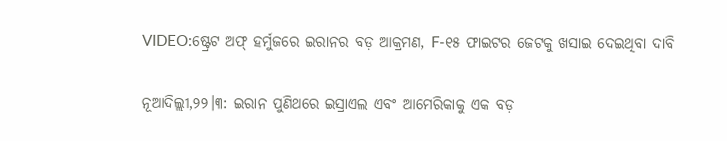VIDEO:ଷ୍ଟ୍ରେଟ ଅଫ୍ ହର୍ମୁଜରେ ଇରାନର ବଡ଼ ଆକ୍ରମଣ, F-୧୫ ଫାଇଟର ଜେଟକୁ ଖସାଇ ଦେଇଥିବା ଦାବି

ନୂଆଦିଲ୍ଲୀ,୨୨।୩: ଇରାନ ପୁଣିଥରେ ଇସ୍ରାଏଲ ଏବଂ ଆମେରିକାକୁ ଏକ ବଡ଼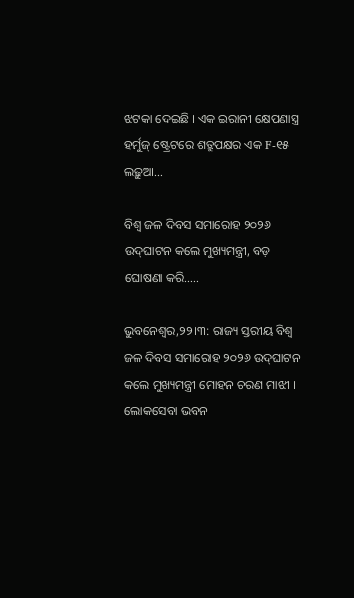ଝଟକା ଦେଇଛି । ଏକ ଇରାନୀ କ୍ଷେପଣାସ୍ତ୍ର ହର୍ମୁଜ୍ ଷ୍ଟ୍ରେଟରେ ଶତ୍ରୁପକ୍ଷର ଏକ F-୧୫ ଲଢ଼ୁଆ…

ବିଶ୍ୱ ଜଳ ଦିବସ ସମାରୋହ ୨୦୨୬ ଉଦ୍‌ଘାଟନ କଲେ ମୁଖ୍ୟମନ୍ତ୍ରୀ, ବଡ଼ ଘୋଷଣା କରି…..

ଭୁବନେଶ୍ବର,୨୨।୩: ରାଜ୍ୟ ସ୍ତରୀୟ ବିଶ୍ୱ ଜଳ ଦିବସ ସମାରୋହ ୨୦୨୬ ଉଦ୍‌ଘାଟନ କଲେ ମୁଖ୍ୟମନ୍ତ୍ରୀ ମୋହନ ଚରଣ ମାଝୀ । ଲୋକସେବା ଭବନ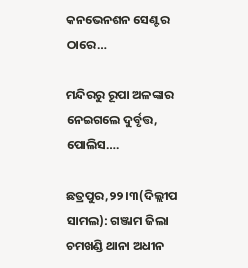କନଭେନଶନ ସେଣ୍ଟର ଠାରେ…

ମନ୍ଦିରରୁ ରୂପା ଅଳଙ୍କାର ନେଇଗଲେ ଦୁର୍ବୃତ୍ତ, ପୋଲିସ….

ଛତ୍ରପୁର,୨୨।୩(ଦିଲ୍ଲୀପ ସାମଲ): ଗଞ୍ଜାମ ଜିଲା ଚମଖଣ୍ଡି ଥାନା ଅଧୀନ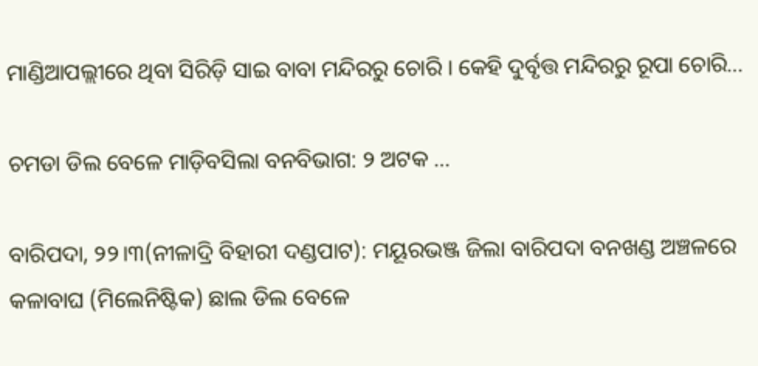ମାଣ୍ଡିଆପଲ୍ଲୀରେ ଥିବା ସିରିଡ଼ି ସାଇ ବାବା ମନ୍ଦିରରୁ ଚୋରି । କେହି ଦୁର୍ବୃତ୍ତ ମନ୍ଦିରରୁ ରୂପା ଚୋରି…

ଚମଡା ଡିଲ ବେଳେ ମାଡ଼ିବସିଲା ବନବିଭାଗ: ୨ ଅଟକ …

ବାରିପଦା, ୨୨।୩(ନୀଳାଦ୍ରି ବିହାରୀ ଦଣ୍ଡପାଟ): ମୟୂରଭଞ୍ଜ ଜିଲା ବାରିପଦା ବନଖଣ୍ଡ ଅଞ୍ଚଳରେ କଳାବାଘ (ମିଲେନିଷ୍ଟିକ) ଛାଲ ଡିଲ ବେଳେ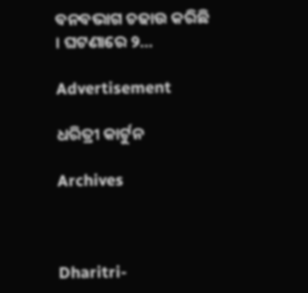ବନବଭାଗ ଚଢାଉ କରିଛି । ଘଟଣାରେ ୨…

Advertisement

ଧରିତ୍ରୀ କାର୍ଟୁନ

Archives



Dharitri-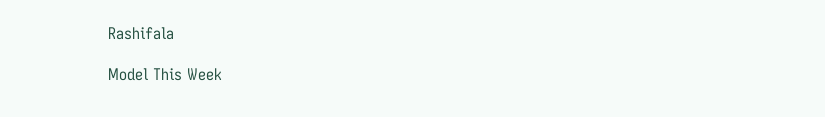Rashifala

Model This Week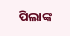ପିଲାଙ୍କ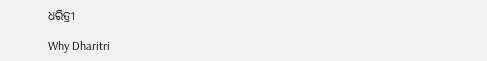ଧରିତ୍ରୀ

Why Dharitri